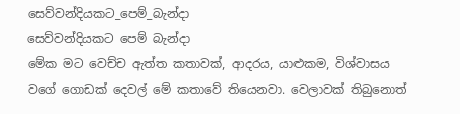සෙව්වන්දියකට_පෙම්_බැන්දා
සෙව්වන්දියකට පෙම් බැන්දා
මේක මට වෙච්ච ඇත්ත කතාවක්, ආදරය, යාළුකම, විශ්වාසය වගේ ගොඩක් දෙවල් මේ කතාවේ තියෙනවා. වෙලාවක් තිබුනොත්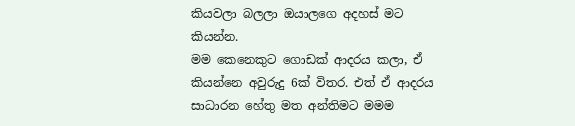කියවලා බලලා ඔයාලගෙ අදහස් මට කියන්න.
මම කෙනෙකුට ගොඩක් ආදරය කලා, ඒ කියන්නෙ අවුරුදු 6ක් විතර. එත් ඒ ආදරය සාධාරන හේතු මත අන්තිමට මමම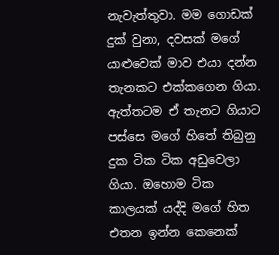නැවැත්තුවා. මම ගොඩක් දුක් වුනා, දවසක් මගේ යාළුවෙක් මාව එයා දන්න තැනකට එක්කගෙන ගියා. ඇත්තටම ඒ තැනට ගියාට පස්සෙ මගේ හිතේ තිබුනු දුක ටික ටික අඩුවෙලා ගියා. ඔහොම ටික කාලයක් යද්දි මගේ හිත එතන ඉන්න කෙනෙක්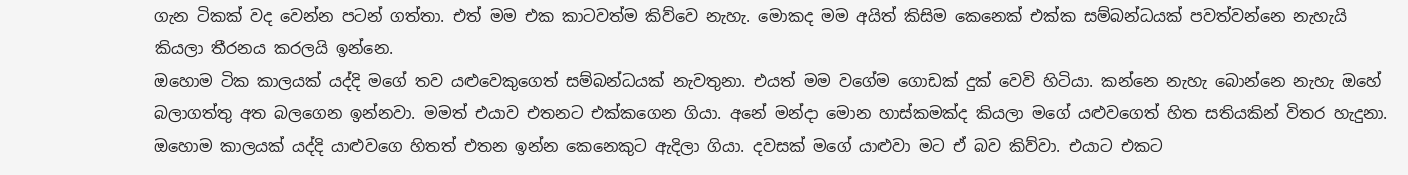ගැන ටිකක් වද වෙන්න පටන් ගත්තා. එත් මම එක කාටවත්ම කිව්වෙ නැහැ. මොකද මම අයිත් කිසිම කෙනෙක් එක්ක සම්බන්ධයක් පවත්වන්නෙ නැහැයි කියලා තීරනය කරලයි ඉන්නෙ.
ඔහොම ටික කාලයක් යද්දි මගේ තව යළුවෙකුගෙත් සම්බන්ධයක් නැවතුනා. එයත් මම වගේම ගොඩක් දුක් වෙවි හිටියා. කන්නෙ නැහැ බොන්නෙ නැහැ ඔහේ බලාගත්තු අත බලගෙන ඉන්නවා. මමත් එයාව එතනට එක්කගෙන ගියා. අනේ මන්දා මොන හාස්කමක්ද කියලා මගේ යළුවගෙත් හිත සතියකින් විතර හැදුනා. ඔහොම කාලයක් යද්දි යාළුවගෙ හිතත් එතන ඉන්න කෙනෙකුට ඇදිලා ගියා. දවසක් මගේ යාළුවා මට ඒ බව කිව්වා. එයාට එකට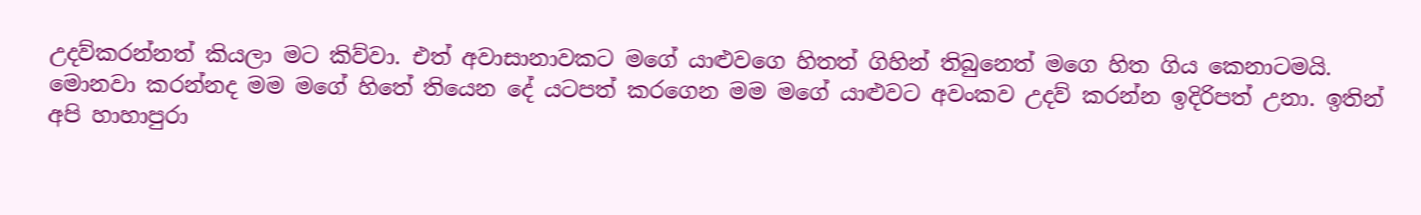උදව්කරන්නත් කියලා මට කිව්වා. එත් අවාසානාවකට මගේ යාළුවගෙ හිතත් ගිහින් තිබුනෙත් මගෙ හිත ගිය කෙනාටමයි.
මොනවා කරන්නද මම මගේ හිතේ තියෙන දේ යටපත් කරගෙන මම මගේ යාළුවට අවංකව උදව් කරන්න ඉදිරිපත් උනා. ඉතින් අපි හාහාපුරා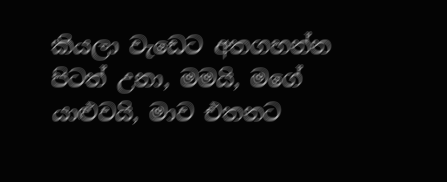කියලා වැඩෙට අතගහන්න පිටත් උනා, මමයි, මගේ යාළුවයි, මාව එතනට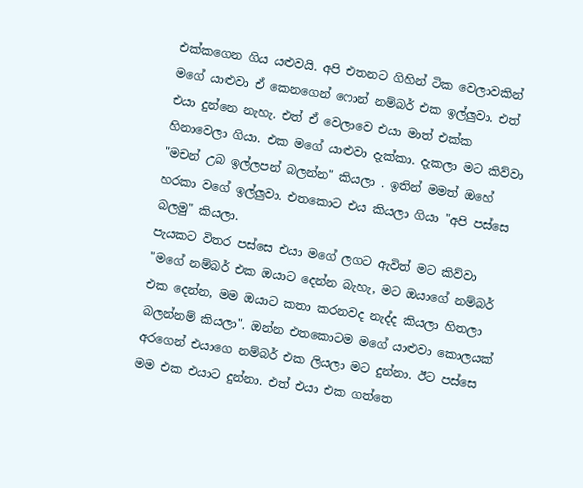එක්කගෙන ගිය යළුවයි. අපි එතනට ගිහින් ටික වෙලාවකින් මගේ යාළුවා ඒ කෙනගෙන් ෆොන් නම්බර් එක ඉල්ලුවා. එත් එයා දුන්නෙ නැහැ. එත් ඒ වෙලාවෙ එයා මාත් එක්ක හිනාවෙලා ගියා. එක මගේ යාළුවා දැක්කා. දැකලා මට කිව්වා "මචන් උබ ඉල්ලපන් බලන්න" කියලා . ඉතින් මමත් ඔහේ හරකා වගේ ඉල්ලුවා. එතකොට එය කියලා ගියා "අපි පස්සෙ බලමු" කියලා.
පැයකට විතර පස්සෙ එයා මගේ ලගට ඇවිත් මට කිව්වා "මගේ නම්බර් එක ඔයාට දෙන්න බැහැ, මට ඔයාගේ නම්බර් එක දෙන්න, මම ඔයාට කතා කරනවද නැද්ද කියලා හිතලා බලන්නම් කියලා". ඔන්න එතකොටම මගේ යාළුවා කොලයක් අරගෙන් එයාගෙ නම්බර් එක ලියලා මට දුන්නා. ඊට පස්සෙ මම එක එයාට දුන්නා. එත් එයා එක ගත්තෙ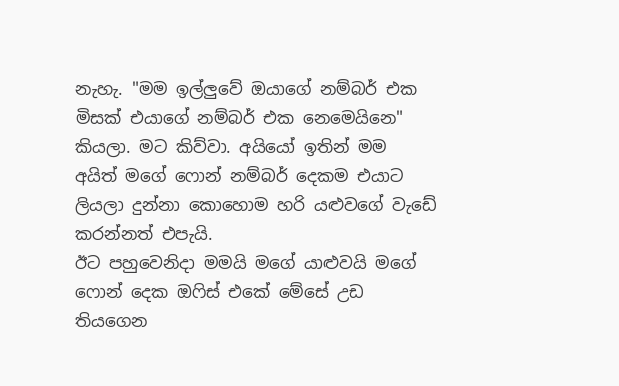නැහැ. "මම ඉල්ලුවේ ඔයාගේ නම්බර් එක මිසක් එයාගේ නම්බර් එක නෙමෙයිනෙ" කියලා. මට කිව්වා. අයියෝ ඉතින් මම අයිත් මගේ ෆොන් නම්බර් දෙකම එයාට ලියලා දුන්නා කොහොම හරි යළුවගේ වැඩේ කරන්නත් එපැයි.
ඊට පහුවෙනිදා මමයි මගේ යාළුවයි මගේ ෆොන් දෙක ඔෆිස් එකේ මේසේ උඩ තියගෙන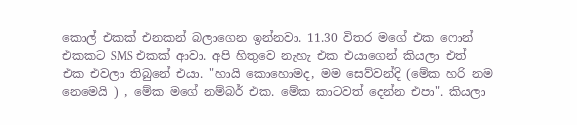කොල් එකක් එනකන් බලාගෙන ඉන්නවා. 11.30 විතර මගේ එක ෆොන් එකකට SMS එකක් ආවා. අපි හිතුවෙ නැහැ එක එයාගෙන් කියලා එත් එක එවලා තිබුනේ එයා. "හායි කොහොමද, මම සෙව්වන්දි (මේක හරි නම නෙමෙයි ) , මේක මගේ නම්බර් එක. මේක කාටවත් දෙන්න එපා". කියලා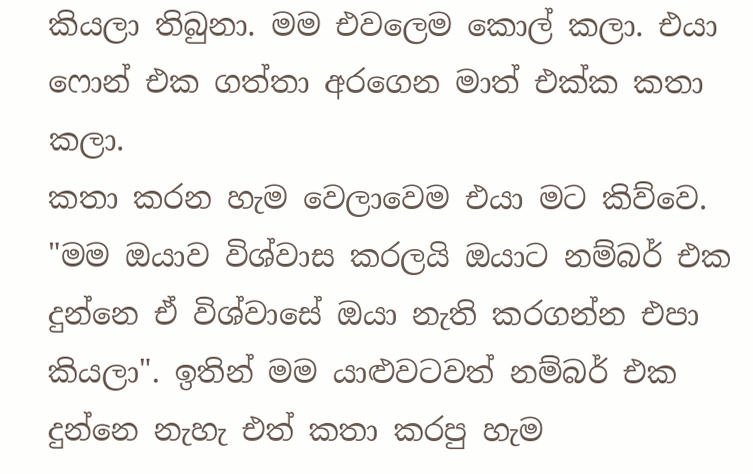කියලා තිබුනා. මම එවලෙම කොල් කලා. එයා ෆොන් එක ගත්තා අරගෙන මාත් එක්ක කතා කලා.
කතා කරන හැම වෙලාවෙම එයා මට කිව්වෙ. "මම ඔයාව විශ්වාස කරලයි ඔයාට නම්බර් එක දුන්නෙ ඒ විශ්වාසේ ඔයා නැති කරගන්න එපා කියලා". ඉතින් මම යාළුවටවත් නම්බර් එක දුන්නෙ නැහැ එත් කතා කරපු හැම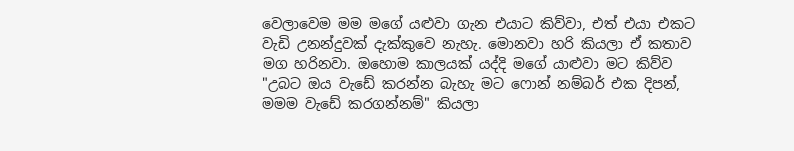වෙලාවෙම මම මගේ යළුවා ගැන එයාට කිව්වා, එත් එයා එකට වැඩි උනන්දුවක් දැක්කුවෙ නැහැ. මොනවා හරි කියලා ඒ කතාව මග හරිනවා. ඔහොම කාලයක් යද්දි මගේ යාළුවා මට කිව්ව "උබට ඔය වැඩේ කරන්න බැහැ මට ෆොන් නම්බර් එක දිපන්, මමම වැඩේ කරගන්නම්" කියලා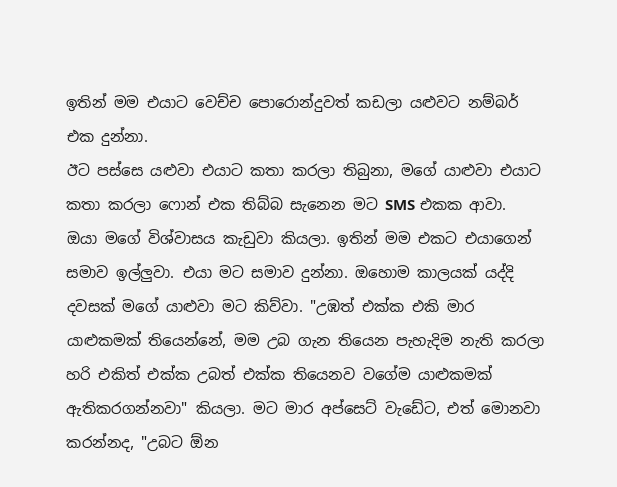ඉතින් මම එයාට වෙච්ච පොරොන්දුවත් කඩලා යළුවට නම්බර් එක දුන්නා.
ඊට පස්සෙ යළුවා එයාට කතා කරලා තිබුනා, මගේ යාළුවා එයාට කතා කරලා ෆොන් එක තිබ්බ සැනෙන මට SMS එකක ආවා. ඔයා මගේ විශ්වාසය කැඩුවා කියලා. ඉතින් මම එකට එයාගෙන් සමාව ඉල්ලුවා. එයා මට සමාව දුන්නා. ඔහොම කාලයක් යද්දි දවසක් මගේ යාළුවා මට කිව්වා. "උඹත් එක්ක එකි මාර යාළුකමක් තියෙන්නේ, මම උබ ගැන තියෙන පැහැදිම නැති කරලා හරි එකිත් එක්ක උබත් එක්ක තියෙනව වගේම යාළුකමක් ඇතිකරගන්නවා" කියලා. මට මාර අප්සෙට් වැඩේට, එත් මොනවා කරන්නද, "උබට ඕන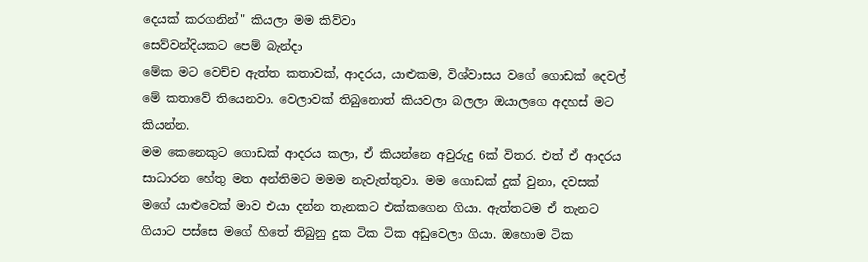දෙයක් කරගනින්" කියලා මම කිව්වා
සෙව්වන්දියකට පෙම් බැන්දා
මේක මට වෙච්ච ඇත්ත කතාවක්, ආදරය, යාළුකම, විශ්වාසය වගේ ගොඩක් දෙවල් මේ කතාවේ තියෙනවා. වෙලාවක් තිබුනොත් කියවලා බලලා ඔයාලගෙ අදහස් මට කියන්න.
මම කෙනෙකුට ගොඩක් ආදරය කලා, ඒ කියන්නෙ අවුරුදු 6ක් විතර. එත් ඒ ආදරය සාධාරන හේතු මත අන්තිමට මමම නැවැත්තුවා. මම ගොඩක් දුක් වුනා, දවසක් මගේ යාළුවෙක් මාව එයා දන්න තැනකට එක්කගෙන ගියා. ඇත්තටම ඒ තැනට ගියාට පස්සෙ මගේ හිතේ තිබුනු දුක ටික ටික අඩුවෙලා ගියා. ඔහොම ටික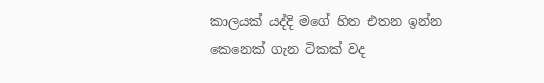කාලයක් යද්දි මගේ හිත එතන ඉන්න කෙනෙක් ගැන ටිකක් වද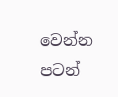වෙන්න පටන්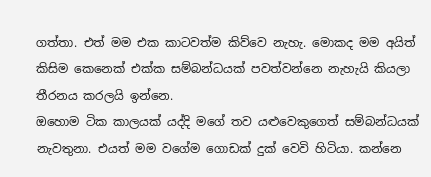ගත්තා. එත් මම එක කාටවත්ම කිව්වෙ නැහැ. මොකද මම අයිත් කිසිම කෙනෙක් එක්ක සම්බන්ධයක් පවත්වන්නෙ නැහැයි කියලා තීරනය කරලයි ඉන්නෙ.
ඔහොම ටික කාලයක් යද්දි මගේ තව යළුවෙකුගෙත් සම්බන්ධයක් නැවතුනා. එයත් මම වගේම ගොඩක් දුක් වෙවි හිටියා. කන්නෙ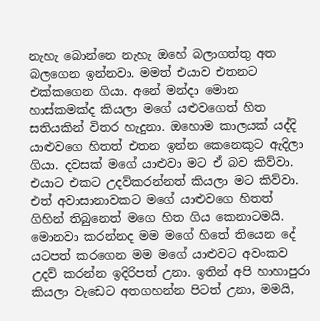නැහැ බොන්නෙ නැහැ ඔහේ බලාගත්තු අත බලගෙන ඉන්නවා. මමත් එයාව එතනට එක්කගෙන ගියා. අනේ මන්දා මොන හාස්කමක්ද කියලා මගේ යළුවගෙත් හිත සතියකින් විතර හැදුනා. ඔහොම කාලයක් යද්දි යාළුවගෙ හිතත් එතන ඉන්න කෙනෙකුට ඇදිලා ගියා. දවසක් මගේ යාළුවා මට ඒ බව කිව්වා. එයාට එකට උදව්කරන්නත් කියලා මට කිව්වා. එත් අවාසානාවකට මගේ යාළුවගෙ හිතත් ගිහින් තිබුනෙත් මගෙ හිත ගිය කෙනාටමයි.
මොනවා කරන්නද මම මගේ හිතේ තියෙන දේ යටපත් කරගෙන මම මගේ යාළුවට අවංකව උදව් කරන්න ඉදිරිපත් උනා. ඉතින් අපි හාහාපුරා කියලා වැඩෙට අතගහන්න පිටත් උනා, මමයි,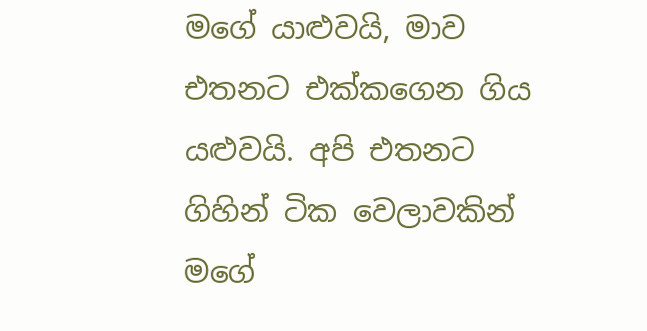මගේ යාළුවයි, මාව එතනට එක්කගෙන ගිය යළුවයි. අපි එතනට ගිහින් ටික වෙලාවකින් මගේ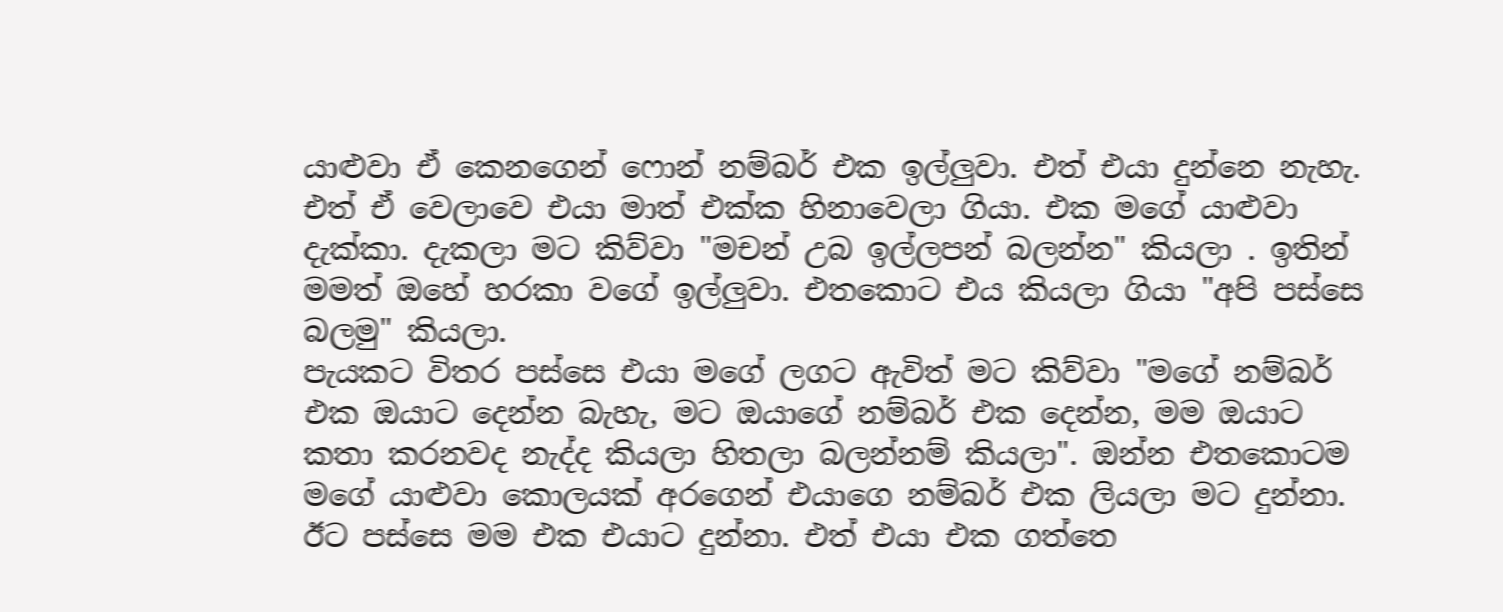යාළුවා ඒ කෙනගෙන් ෆොන් නම්බර් එක ඉල්ලුවා. එත් එයා දුන්නෙ නැහැ. එත් ඒ වෙලාවෙ එයා මාත් එක්ක හිනාවෙලා ගියා. එක මගේ යාළුවා දැක්කා. දැකලා මට කිව්වා "මචන් උබ ඉල්ලපන් බලන්න" කියලා . ඉතින් මමත් ඔහේ හරකා වගේ ඉල්ලුවා. එතකොට එය කියලා ගියා "අපි පස්සෙ බලමු" කියලා.
පැයකට විතර පස්සෙ එයා මගේ ලගට ඇවිත් මට කිව්වා "මගේ නම්බර් එක ඔයාට දෙන්න බැහැ, මට ඔයාගේ නම්බර් එක දෙන්න, මම ඔයාට කතා කරනවද නැද්ද කියලා හිතලා බලන්නම් කියලා". ඔන්න එතකොටම මගේ යාළුවා කොලයක් අරගෙන් එයාගෙ නම්බර් එක ලියලා මට දුන්නා. ඊට පස්සෙ මම එක එයාට දුන්නා. එත් එයා එක ගත්තෙ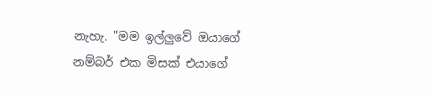නැහැ. "මම ඉල්ලුවේ ඔයාගේ නම්බර් එක මිසක් එයාගේ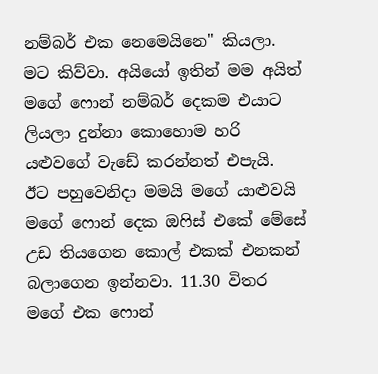නම්බර් එක නෙමෙයිනෙ" කියලා. මට කිව්වා. අයියෝ ඉතින් මම අයිත් මගේ ෆොන් නම්බර් දෙකම එයාට ලියලා දුන්නා කොහොම හරි යළුවගේ වැඩේ කරන්නත් එපැයි.
ඊට පහුවෙනිදා මමයි මගේ යාළුවයි මගේ ෆොන් දෙක ඔෆිස් එකේ මේසේ උඩ තියගෙන කොල් එකක් එනකන් බලාගෙන ඉන්නවා. 11.30 විතර මගේ එක ෆොන්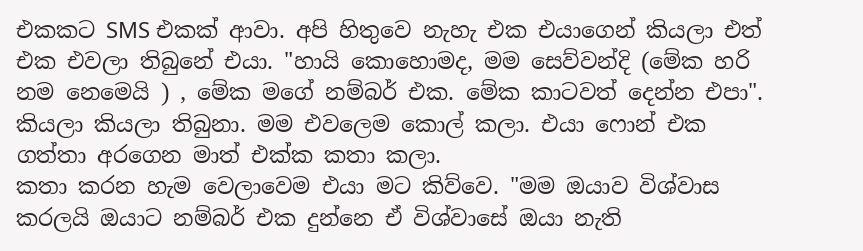එකකට SMS එකක් ආවා. අපි හිතුවෙ නැහැ එක එයාගෙන් කියලා එත් එක එවලා තිබුනේ එයා. "හායි කොහොමද, මම සෙව්වන්දි (මේක හරි නම නෙමෙයි ) , මේක මගේ නම්බර් එක. මේක කාටවත් දෙන්න එපා". කියලා කියලා තිබුනා. මම එවලෙම කොල් කලා. එයා ෆොන් එක ගත්තා අරගෙන මාත් එක්ක කතා කලා.
කතා කරන හැම වෙලාවෙම එයා මට කිව්වෙ. "මම ඔයාව විශ්වාස කරලයි ඔයාට නම්බර් එක දුන්නෙ ඒ විශ්වාසේ ඔයා නැති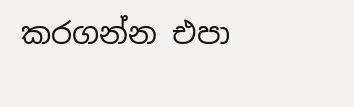කරගන්න එපා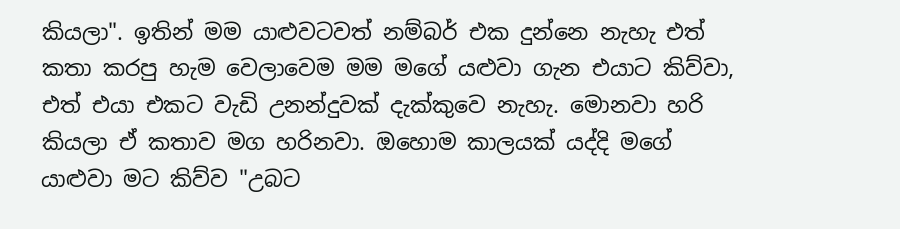කියලා". ඉතින් මම යාළුවටවත් නම්බර් එක දුන්නෙ නැහැ එත් කතා කරපු හැම වෙලාවෙම මම මගේ යළුවා ගැන එයාට කිව්වා, එත් එයා එකට වැඩි උනන්දුවක් දැක්කුවෙ නැහැ. මොනවා හරි කියලා ඒ කතාව මග හරිනවා. ඔහොම කාලයක් යද්දි මගේ යාළුවා මට කිව්ව "උබට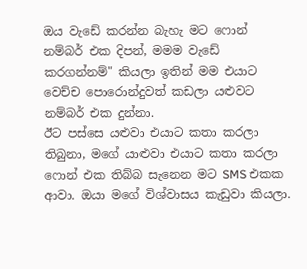ඔය වැඩේ කරන්න බැහැ මට ෆොන් නම්බර් එක දිපන්, මමම වැඩේ කරගන්නම්" කියලා ඉතින් මම එයාට වෙච්ච පොරොන්දුවත් කඩලා යළුවට නම්බර් එක දුන්නා.
ඊට පස්සෙ යළුවා එයාට කතා කරලා තිබුනා, මගේ යාළුවා එයාට කතා කරලා ෆොන් එක තිබ්බ සැනෙන මට SMS එකක ආවා. ඔයා මගේ විශ්වාසය කැඩුවා කියලා.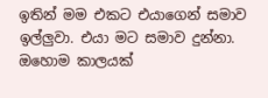ඉතින් මම එකට එයාගෙන් සමාව ඉල්ලුවා. එයා මට සමාව දුන්නා. ඔහොම කාලයක්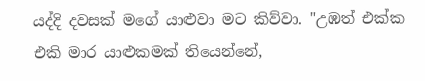යද්දි දවසක් මගේ යාළුවා මට කිව්වා. "උඹත් එක්ක එකි මාර යාළුකමක් තියෙන්නේ,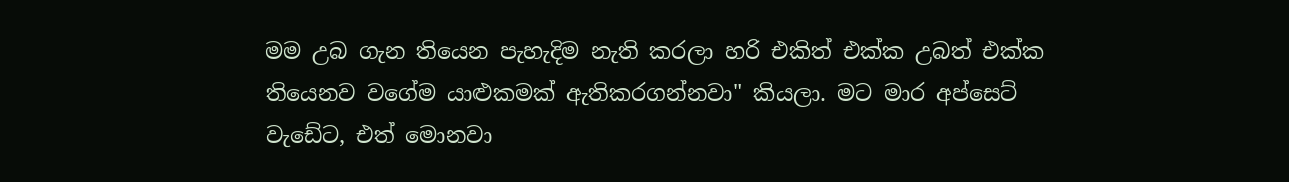මම උබ ගැන තියෙන පැහැදිම නැති කරලා හරි එකිත් එක්ක උබත් එක්ක තියෙනව වගේම යාළුකමක් ඇතිකරගන්නවා" කියලා. මට මාර අප්සෙට් වැඩේට, එත් මොනවා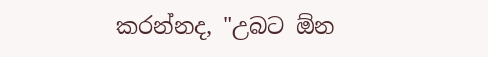කරන්නද, "උබට ඕන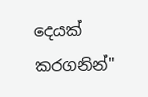දෙයක් කරගනින්"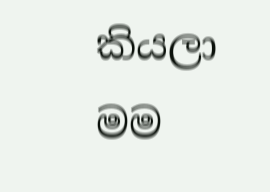කියලා මම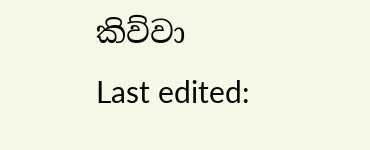කිව්වා
Last edited: